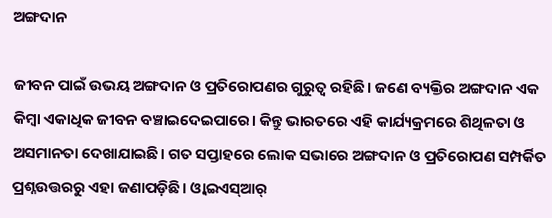ଅଙ୍ଗଦାନ

ଜୀବନ ପାଇଁ ଉଭୟ ଅଙ୍ଗଦାନ ଓ ପ୍ରତିରୋପଣର ଗୁରୁତ୍ୱ ରହିଛି। ଜଣେ ବ୍ୟକ୍ତିର ଅଙ୍ଗଦାନ ଏକ କିମ୍ବା ଏକାଧିକ ଜୀବନ ବଞ୍ଚାଇଦେଇପାରେ। କିନ୍ତୁ ଭାରତରେ ଏହି କାର୍ଯ୍ୟକ୍ରମରେ ଶିଥିଳତା ଓ ଅସମାନତା ଦେଖାଯାଇଛି। ଗତ ସପ୍ତାହରେ ଲୋକ ସଭାରେ ଅଙ୍ଗଦାନ ଓ ପ୍ରତିରୋପଣ ସମ୍ପର୍କିତ ପ୍ରଶ୍ନଉତ୍ତରରୁ ଏହା ଜଣାପଡ଼ିଛି। ଓ୍ବାଇଏସ୍‌ଆର୍‌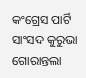କଂଗ୍ରେସ ପାର୍ଟି ସାଂସଦ କୁରୁଭା ଗୋରାନ୍ତଲା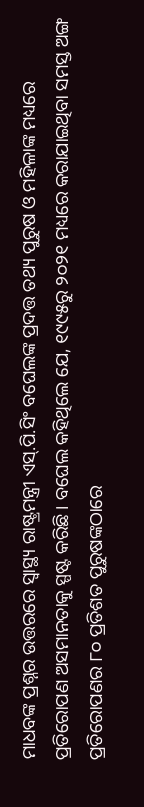ମାଧବଙ୍କ ପ୍ରଶ୍ନର ଉତ୍ତରରେ ସ୍ବାସ୍ଥ୍ୟ ରାଷ୍ଟ୍ରମନ୍ତ୍ରୀ ଏସ୍‌.ପି.ସିଂ ବଘେଲଙ୍କ ପ୍ରଦତ୍ତ ତଥ୍ୟ ପୁରୁଷ ଓ ମହିଳାଙ୍କ ମଧ୍ୟରେ ପ୍ରତିରୋପଣ ଅସମାନତାକୁ ସ୍ପଷ୍ଟ କରିଛି। ବଘେଲ କହିଥିଲେ ଯେ, ୧୯୯୫ରୁ ୨୦୨୧ ମଧ୍ୟରେ କରାଯାଇଥିବା ସମସ୍ତ ଅଙ୍ଗ ପ୍ରତିରୋପଣର ୮୦ ପ୍ରତିଶତ ପୁରୁଷଙ୍କଠାରେ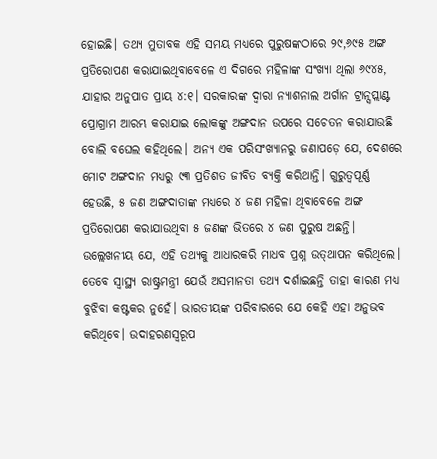ହୋଇଛି। ତଥ୍ୟ ମୁତାବକ ଏହି ସମୟ ମଧ୍ୟରେ ପୁରୁଷଙ୍କଠାରେ ୨୯,୬୯୫ ଅଙ୍ଗ ପ୍ରତିରୋପଣ କରାଯାଇଥିବାବେଳେ ଏ ଦିଗରେ ମହିଳାଙ୍କ ସଂଖ୍ୟା ଥିଲା ୬୯୪୫, ଯାହାର ଅନୁପାତ ପ୍ରାୟ ୪:୧। ସରକାରଙ୍କ ଦ୍ୱାରା ନ୍ୟାଶନାଲ ଅର୍ଗାନ ଟ୍ରାନ୍ସପ୍ଲାଣ୍ଟ ପ୍ରୋଗ୍ରାମ ଆରମ୍ଭ କରାଯାଇ ଲୋକଙ୍କୁ ଅଙ୍ଗଦାନ ଉପରେ ସଚେତନ କରାଯାଉଛି ବୋଲି ବଘେଲ କହିଥିଲେ। ଅନ୍ୟ ଏକ ପରିସଂଖ୍ୟାନରୁ ଜଣାପଡ଼େ ଯେ, ଦେଶରେ ମୋଟ ଅଙ୍ଗଦାନ ମଧ୍ୟରୁ ୯୩ ପ୍ରତିଶତ ଜୀବିତ ବ୍ୟକ୍ତି କରିଥାନ୍ତି। ଗୁରୁତ୍ୱପୂର୍ଣ୍ଣ ହେଉଛି, ୫ ଜଣ ଅଙ୍ଗଦାତାଙ୍କ ମଧ୍ୟରେ ୪ ଜଣ ମହିଳା ଥିବାବେଳେ ଅଙ୍ଗ ପ୍ରତିରୋପଣ କରାଯାଉଥିବା ୫ ଜଣଙ୍କ ଭିତରେ ୪ ଜଣ ପୁରୁଷ ଅଛନ୍ତି। ଉଲ୍ଲେଖନୀୟ ଯେ, ଏହି ତଥ୍ୟକୁ ଆଧାରକରି ମାଧବ ପ୍ରଶ୍ନ ଉତ୍‌ଥାପନ କରିଥିଲେ। ତେବେ ସ୍ବାସ୍ଥ୍ୟ ରାଷ୍ଟ୍ରମନ୍ତ୍ରୀ ଯେଉଁ ଅସମାନତା ତଥ୍ୟ ଦର୍ଶାଇଛନ୍ତି ତାହା କାରଣ ମଧ୍ୟ ବୁଝିବା କଷ୍ଟକର ନୁହେଁ। ଭାରତୀୟଙ୍କ ପରିବାରରେ ଯେ କେହି ଏହା ଅନୁଭବ କରିଥିବେ। ଉଦାହରଣସ୍ବରୂପ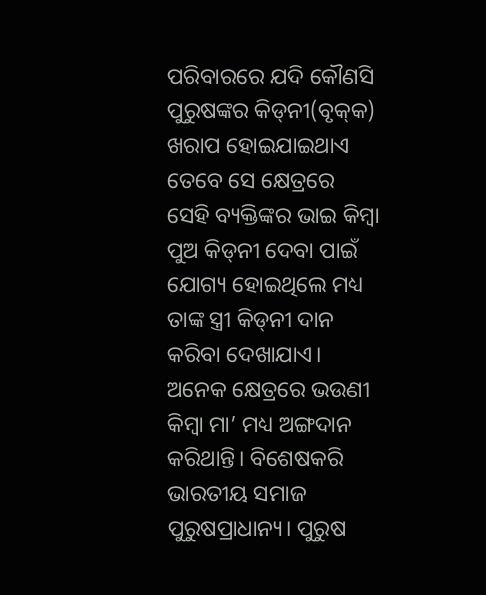ପରିବାରରେ ଯଦି କୌଣସି ପୁରୁଷଙ୍କର କିଡ୍‌ନୀ(ବୃକ୍‌କ) ଖରାପ ହୋଇଯାଇଥାଏ ତେବେ ସେ କ୍ଷେତ୍ରରେ ସେହି ବ୍ୟକ୍ତିଙ୍କର ଭାଇ କିମ୍ବା ପୁଅ କିଡ୍‌ନୀ ଦେବା ପାଇଁ ଯୋଗ୍ୟ ହୋଇଥିଲେ ମଧ୍ୟ ତାଙ୍କ ସ୍ତ୍ରୀ କିଡ୍‌ନୀ ଦାନ କରିବା ଦେଖାଯାଏ। ଅନେକ କ୍ଷେତ୍ରରେ ଭଉଣୀ କିମ୍ବା ମା’ ମଧ୍ୟ ଅଙ୍ଗଦାନ କରିଥାନ୍ତି। ବିଶେଷକରି ଭାରତୀୟ ସମାଜ ପୁରୁଷପ୍ରାଧାନ୍ୟ। ପୁରୁଷ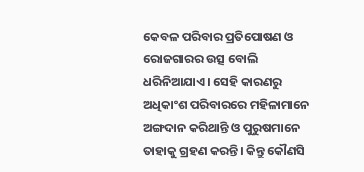କେବଳ ପରିବାର ପ୍ରତିପୋଷଣ ଓ ରୋଜଗାରର ଉତ୍ସ ବୋଲି ଧରିନିଆଯାଏ। ସେହି କାରଣରୁ ଅଧିକାଂଶ ପରିବାରରେ ମହିଳାମାନେ ଅଙ୍ଗଦାନ କରିଥାନ୍ତି ଓ ପୁରୁଷମାନେ ତାହାକୁ ଗ୍ରହଣ କରନ୍ତି। କିନ୍ତୁ କୌଣସି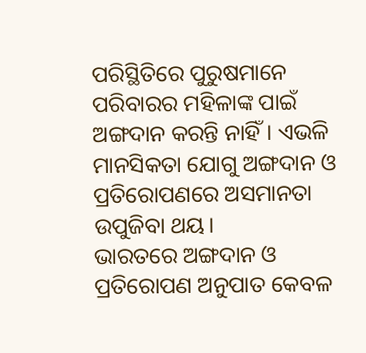ପରିସ୍ଥିତିରେ ପୁରୁଷମାନେ ପରିବାରର ମହିଳାଙ୍କ ପାଇଁ ଅଙ୍ଗଦାନ କରନ୍ତି ନାହିଁ। ଏଭଳି ମାନସିକତା ଯୋଗୁ ଅଙ୍ଗଦାନ ଓ ପ୍ରତିରୋପଣରେ ଅସମାନତା ଉପୁଜିବା ଥୟ।
ଭାରତରେ ଅଙ୍ଗଦାନ ଓ ପ୍ରତିରୋପଣ ଅନୁପାତ କେବଳ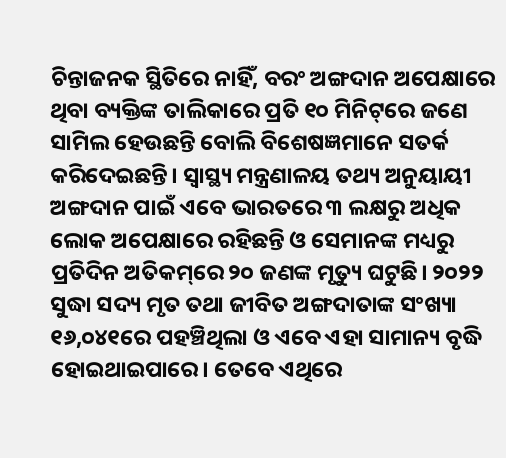ଚିନ୍ତାଜନକ ସ୍ଥିତିରେ ନାହିଁ, ବରଂ ଅଙ୍ଗଦାନ ଅପେକ୍ଷାରେ ଥିବା ବ୍ୟକ୍ତିଙ୍କ ତାଲିକାରେ ପ୍ରତି ୧୦ ମିନିଟ୍‌ରେ ଜଣେ ସାମିଲ ହେଉଛନ୍ତି ବୋଲି ବିଶେଷଜ୍ଞମାନେ ସତର୍କ କରିଦେଇଛନ୍ତି। ସ୍ବାସ୍ଥ୍ୟ ମନ୍ତ୍ରଣାଳୟ ତଥ୍ୟ ଅନୁୟାୟୀ ଅଙ୍ଗଦାନ ପାଇଁ ଏବେ ଭାରତରେ ୩ ଲକ୍ଷରୁ ଅଧିକ ଲୋକ ଅପେକ୍ଷାରେ ରହିଛନ୍ତି ଓ ସେମାନଙ୍କ ମଧ୍ୟରୁ ପ୍ରତିଦିନ ଅତିକମ୍‌ରେ ୨୦ ଜଣଙ୍କ ମୃତ୍ୟୁ ଘଟୁଛି। ୨୦୨୨ ସୁଦ୍ଧା ସଦ୍ୟ ମୃତ ତଥା ଜୀବିତ ଅଙ୍ଗଦାତାଙ୍କ ସଂଖ୍ୟା ୧୬,୦୪୧ରେ ପହଞ୍ଚିଥିଲା ଓ ଏବେ ଏହା ସାମାନ୍ୟ ବୃଦ୍ଧି ହୋଇଥାଇପାରେ। ତେବେ ଏଥିରେ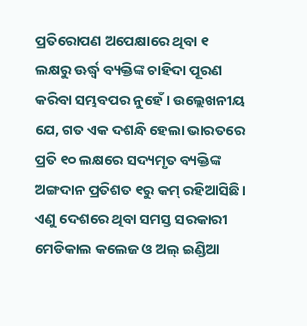ପ୍ରତିରୋପଣ ଅପେକ୍ଷାରେ ଥିବା ୧ ଲକ୍ଷରୁ ଊର୍ଦ୍ଧ୍ୱ ବ୍ୟକ୍ତିଙ୍କ ଚାହିଦା ପୂରଣ କରିବା ସମ୍ଭବପର ନୁହେଁ। ଉଲ୍ଲେଖନୀୟ ଯେ, ଗତ ଏକ ଦଶନ୍ଧି ହେଲା ଭାରତରେ ପ୍ରତି ୧୦ ଲକ୍ଷରେ ସଦ୍ୟମୃତ ବ୍ୟକ୍ତିଙ୍କ ଅଙ୍ଗଦାନ ପ୍ରତିଶତ ୧ରୁ କମ୍‌ ରହିଆସିଛି। ଏଣୁ ଦେଶରେ ଥିବା ସମସ୍ତ ସରକାରୀ ମେଡିକାଲ କଲେଜ ଓ ଅଲ୍‌ ଇଣ୍ଡିଆ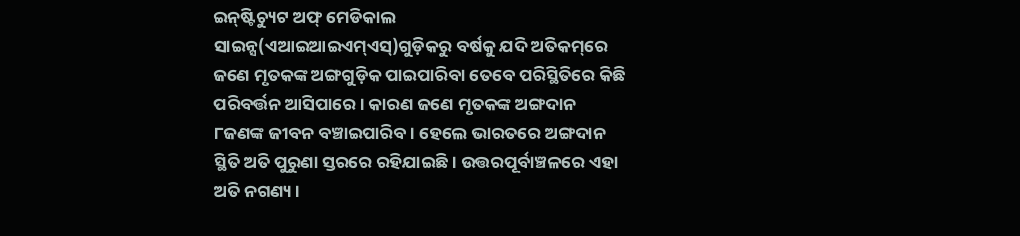ଇନ୍‌ଷ୍ଟିଚ୍ୟୁଟ ଅଫ୍‌ ମେଡିକାଲ ସାଇନ୍ସ(ଏଆଇଆଇଏମ୍‌ଏସ୍‌)ଗୁଡ଼ିକରୁ ବର୍ଷକୁ ଯଦି ଅତିକମ୍‌ରେ ଜଣେ ମୃତକଙ୍କ ଅଙ୍ଗଗୁଡ଼ିକ ପାଇପାରିବା ତେବେ ପରିସ୍ଥିତିରେ କିଛି ପରିବର୍ତ୍ତନ ଆସିପାରେ। କାରଣ ଜଣେ ମୃତକଙ୍କ ଅଙ୍ଗଦାନ ୮ଜଣଙ୍କ ଜୀବନ ବଞ୍ଚାଇପାରିବ। ହେଲେ ଭାରତରେ ଅଙ୍ଗଦାନ ସ୍ଥିତି ଅତି ପୁରୁଣା ସ୍ତରରେ ରହିଯାଇଛି। ଉତ୍ତରପୂର୍ବାଞ୍ଚଳରେ ଏହା ଅତି ନଗଣ୍ୟ।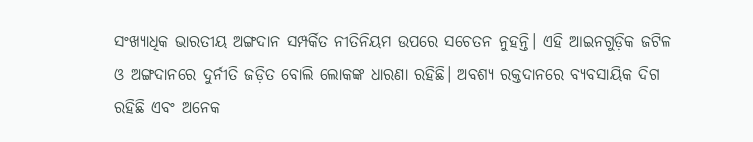ସଂଖ୍ୟାଧିକ ଭାରତୀୟ ଅଙ୍ଗଦାନ ସମ୍ପର୍କିତ ନୀତିନିୟମ ଉପରେ ସଚେତନ ନୁହନ୍ତି। ଏହି ଆଇନଗୁଡ଼ିକ ଜଟିଳ ଓ ଅଙ୍ଗଦାନରେ ଦୁର୍ନୀତି ଜଡ଼ିତ ବୋଲି ଲୋକଙ୍କ ଧାରଣା ରହିଛି। ଅବଶ୍ୟ ରକ୍ତଦାନରେ ବ୍ୟବସାୟିକ ଦିଗ ରହିଛି ଏବଂ ଅନେକ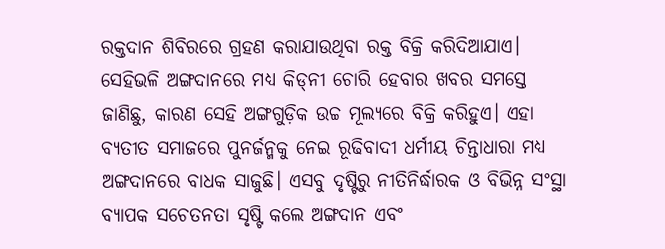ରକ୍ତଦାନ ଶିବିରରେ ଗ୍ରହଣ କରାଯାଉଥିବା ରକ୍ତ ବିକ୍ରି କରିଦିଆଯାଏ। ସେହିଭଳି ଅଙ୍ଗଦାନରେ ମଧ୍ୟ କିଡ୍‌ନୀ ଚୋରି ହେବାର ଖବର ସମସ୍ତେ ଜାଣିଛୁ, କାରଣ ସେହି ଅଙ୍ଗଗୁଡ଼ିକ ଉଚ୍ଚ ମୂଲ୍ୟରେ ବିକ୍ରି କରିହୁଏ। ଏହା ବ୍ୟତୀତ ସମାଜରେ ପୁନର୍ଜନ୍ମକୁ ନେଇ ରୂଢିବାଦୀ ଧର୍ମୀୟ ଚିନ୍ତାଧାରା ମଧ୍ୟ ଅଙ୍ଗଦାନରେ ବାଧକ ସାଜୁଛି। ଏସବୁ ଦୃଷ୍ଟିରୁ ନୀତିନିର୍ଦ୍ଧାରକ ଓ ବିଭିନ୍ନ ସଂସ୍ଥା ବ୍ୟାପକ ସଚେତନତା ସୃଷ୍ଟି କଲେ ଅଙ୍ଗଦାନ ଏବଂ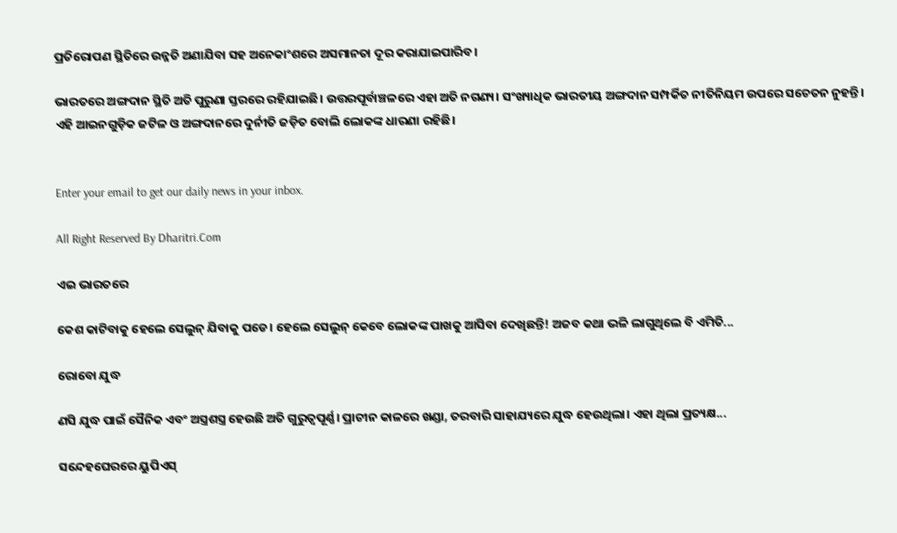ପ୍ରତିରୋପଣ ସ୍ଥିତିରେ ଉନ୍ନତି ଅଣାଯିବା ସହ ଅନେକାଂଶରେ ଅସମାନତା ଦୂର କରାଯାଇପାରିବ।

ଭାରତରେ ଅଙ୍ଗଦାନ ସ୍ଥିତି ଅତି ପୁରୁଣା ସ୍ତରରେ ରହିଯାଇଛି। ଉତ୍ତରପୂର୍ବାଞ୍ଚଳରେ ଏହା ଅତି ନଗଣ୍ୟ। ସଂଖ୍ୟାଧିକ ଭାରତୀୟ ଅଙ୍ଗଦାନ ସମ୍ପର୍କିତ ନୀତିନିୟମ ଉପରେ ସଚେତନ ନୁହନ୍ତି। ଏହି ଆଇନଗୁଡ଼ିକ ଜଟିଳ ଓ ଅଙ୍ଗଦାନରେ ଦୁର୍ନୀତି ଜଡ଼ିତ ବୋଲି ଲୋକଙ୍କ ଧାରଣା ରହିଛି।


Enter your email to get our daily news in your inbox.

All Right Reserved By Dharitri.Com

ଏଇ ଭାରତରେ

କେଶ କାଟିବାକୁ ହେଲେ ସେଲୁନ୍‌ ଯିବାକୁ ପଡେ। ହେଲେ ସେଲୁନ୍‌ କେବେ ଲୋକଙ୍କ ପାଖକୁ ଆସିବା ଦେଖିଛନ୍ତି! ଅଜବ କଥା ଭଳି ଲାଗୁଥିଲେ ବି ଏମିତି...

ରୋବୋ ଯୁଦ୍ଧ

ଣସି ଯୁଦ୍ଧ ପାଇଁ ସୈନିକ ଏବଂ ଅସ୍ତ୍ରଶସ୍ତ୍ର ହେଉଛି ଅତି ଗୁରୁତ୍ୱପୂର୍ଣ୍ଣ। ପ୍ରାଚୀନ କାଳରେ ଖଣ୍ଡା, ତରବାରି ସାହାଯ୍ୟରେ ଯୁଦ୍ଧ ହେଉଥିଲା। ଏହା ଥିଲା ପ୍ରତ୍ୟକ୍ଷ...

ସନ୍ଦେହଘେରରେ ୟୁପିଏସ୍‌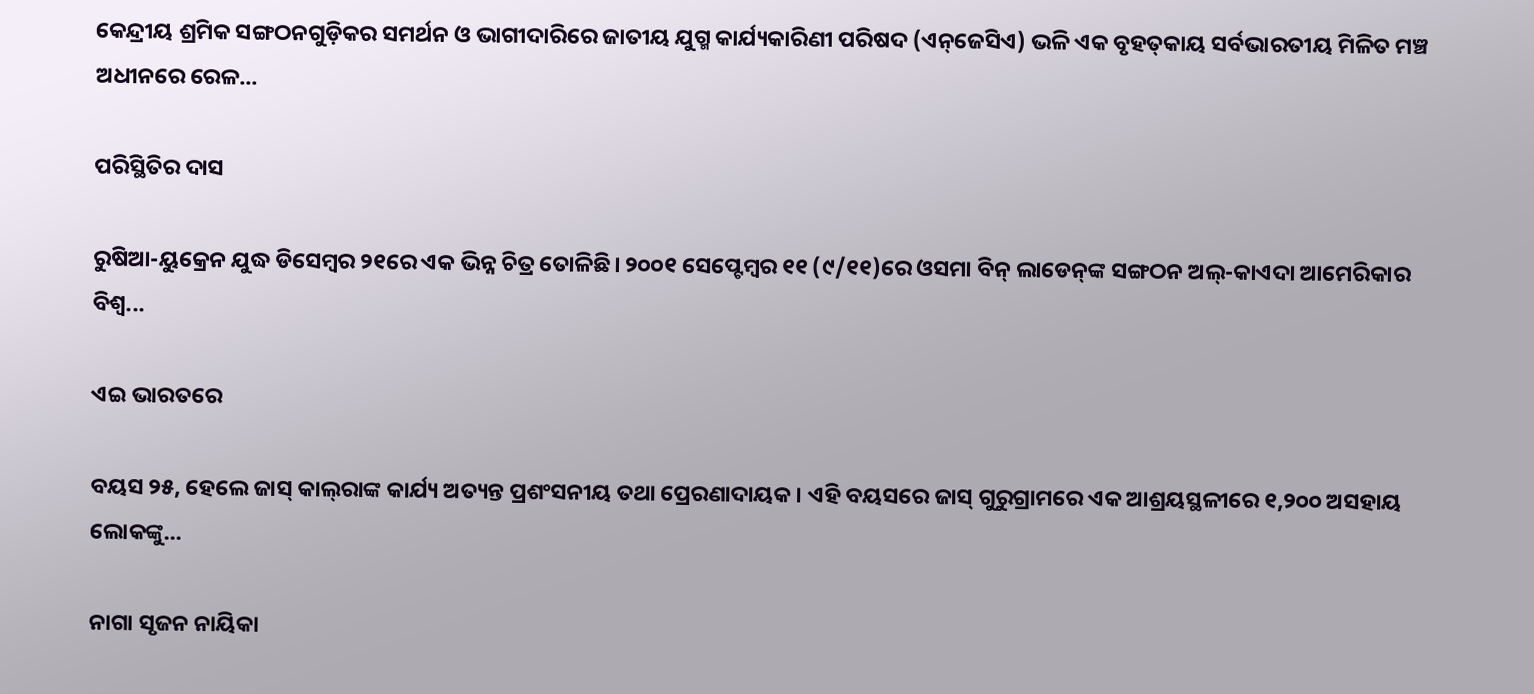କେନ୍ଦ୍ରୀୟ ଶ୍ରମିକ ସଙ୍ଗଠନଗୁଡ଼ିକର ସମର୍ଥନ ଓ ଭାଗୀଦାରିରେ ଜାତୀୟ ଯୁଗ୍ମ କାର୍ଯ୍ୟକାରିଣୀ ପରିଷଦ (ଏନ୍‌ଜେସିଏ) ଭଳି ଏକ ବୃହତ୍‌କାୟ ସର୍ବଭାରତୀୟ ମିଳିତ ମଞ୍ଚ ଅଧୀନରେ ରେଳ...

ପରିସ୍ଥିତିର ଦାସ

ରୁଷିଆ-ୟୁକ୍ରେନ ଯୁଦ୍ଧ ଡିସେମ୍ବର ୨୧ରେ ଏକ ଭିନ୍ନ ଚିତ୍ର ତୋଳିଛି। ୨୦୦୧ ସେପ୍ଟେମ୍ବର ୧୧ (୯/୧୧)ରେ ଓସମା ବିନ୍‌ ଲାଡେନ୍‌ଙ୍କ ସଙ୍ଗଠନ ଅଲ୍‌-କାଏଦା ଆମେରିକାର ବିଶ୍ୱ...

ଏଇ ଭାରତରେ

ବୟସ ୨୫, ହେଲେ ଜାସ୍‌ କାଲ୍‌ରାଙ୍କ କାର୍ଯ୍ୟ ଅତ୍ୟନ୍ତ ପ୍ରଶଂସନୀୟ ତଥା ପ୍ରେରଣାଦାୟକ। ଏହି ବୟସରେ ଜାସ୍‌ ଗୁରୁଗ୍ରାମରେ ଏକ ଆଶ୍ରୟସ୍ଥଳୀରେ ୧,୨୦୦ ଅସହାୟ ଲୋକଙ୍କୁ...

ନାଗା ସୃଜନ ନାୟିକା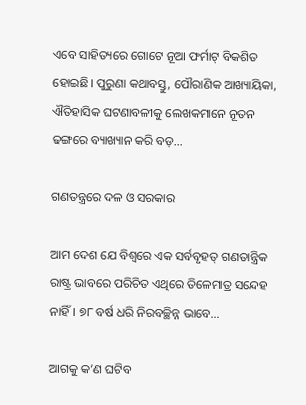ଏବେ ସାହିତ୍ୟରେ ଗୋଟେ ନୂଆ ଫର୍ମାଟ୍‌ ବିକଶିତ ହୋଇଛି। ପୁରୁଣା କଥାବସ୍ତୁ, ପୌରାଣିକ ଆଖ୍ୟାୟିକା, ଐତିହାସିକ ଘଟଣାବଳୀକୁ ଲେଖକମାନେ ନୂତନ ଢଙ୍ଗରେ ବ୍ୟାଖ୍ୟାନ କରି ବଡ଼...

ଗଣତନ୍ତ୍ରରେ ଦଳ ଓ ସରକାର

ଆମ ଦେଶ ଯେ ବିଶ୍ୱରେ ଏକ ସର୍ବବୃହତ୍‌ ଗଣତାନ୍ତ୍ରିକ ରାଷ୍ଟ୍ର ଭାବରେ ପରିଚିତ ଏଥିରେ ତିଳେମାତ୍ର ସନ୍ଦେହ ନାହିଁ। ୭୮ ବର୍ଷ ଧରି ନିରବଚ୍ଛିନ୍ନ ଭାବେ...

ଆଗକୁ କ’ଣ ଘଟିବ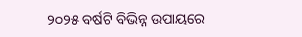୨୦୨୫ ବର୍ଷଟି ବିଭିନ୍ନ ଉପାୟରେ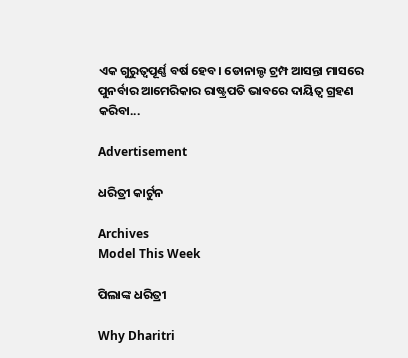ଏକ ଗୁରୁତ୍ୱପୂର୍ଣ୍ଣ ବର୍ଷ ହେବ। ଡୋନାଲ୍ଡ ଟ୍ରମ୍ପ ଆସନ୍ତା ମାସରେ ପୁନର୍ବାର ଆମେରିକାର ରାଷ୍ଟ୍ରପତି ଭାବରେ ଦାୟିତ୍ୱ ଗ୍ରହଣ କରିବା...

Advertisement

ଧରିତ୍ରୀ କାର୍ଟୁନ

Archives
Model This Week

ପିଲାଙ୍କ ଧରିତ୍ରୀ

Why Dharitri